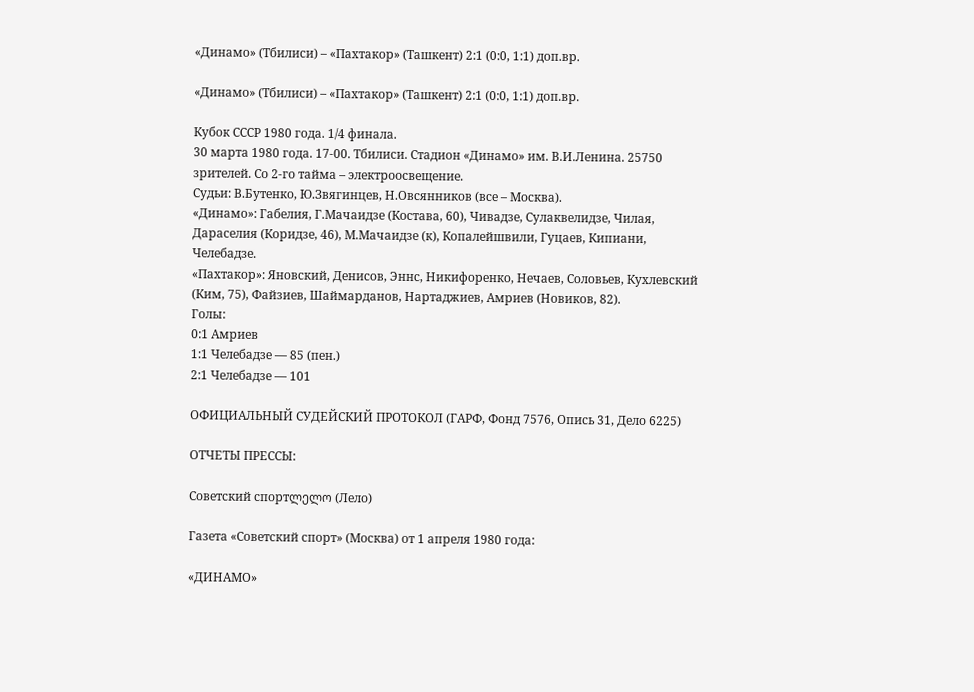«Динамо» (Тбилиси) – «Пахтакор» (Ташкент) 2:1 (0:0, 1:1) доп.вр.

«Динамо» (Тбилиси) – «Пахтакор» (Ташкент) 2:1 (0:0, 1:1) доп.вр.

Кубок СССР 1980 года. 1/4 финала.
30 марта 1980 года. 17-00. Тбилиси. Стадион «Динамо» им. В.И.Ленина. 25750 зрителей. Со 2-го тайма – электроосвещение.
Судьи: В.Бутенко, Ю.Звягинцев, Н.Овсянников (все – Москва).
«Динамо»: Габелия, Г.Мачаидзе (Костава, 60), Чивадзе, Сулаквелидзе, Чилая, Дараселия (Коридзе, 46), М.Мачаидзе (к), Копалейшвили, Гуцаев, Кипиани, Челебадзе.
«Пахтакор»: Яновский, Денисов, Эннс, Никифоренко, Нечаев, Соловьев, Кухлевский (Ким, 75), Файзиев, Шаймарданов, Нартаджиев, Амриев (Новиков, 82).
Голы:
0:1 Амриев
1:1 Челебадзе — 85 (пен.)
2:1 Челебадзе — 101

ОФИЦИАЛЬНЫЙ СУДЕЙСКИЙ ПРОТОКОЛ (ГАРФ, Фонд 7576, Опись 31, Дело 6225)

ОТЧЕТЫ ПРЕССЫ:

Советский спортლელო (Лело)

Газета «Советский спорт» (Москва) от 1 апреля 1980 года:

«ДИНАМО»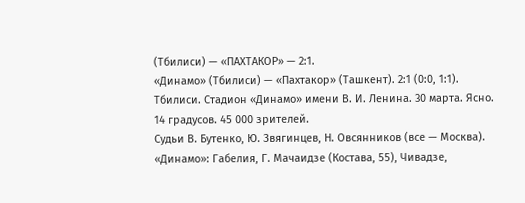(Тбилиси) — «ПАХТАКОР» — 2:1.
«Динамо» (Тбилиси) — «Пахтакор» (Ташкент). 2:1 (0:0, 1:1). Тбилиси. Стадион «Динамо» имени В. И. Ленина. 30 марта. Ясно. 14 градусов. 45 000 зрителей.
Судьи В. Бутенко, Ю. Звягинцев, Н. Овсянников (все — Москва).
«Динамо»: Габелия, Г. Мачаидзе (Костава, 55), Чивадзе,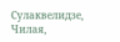Сулаквелидзе, Чилая,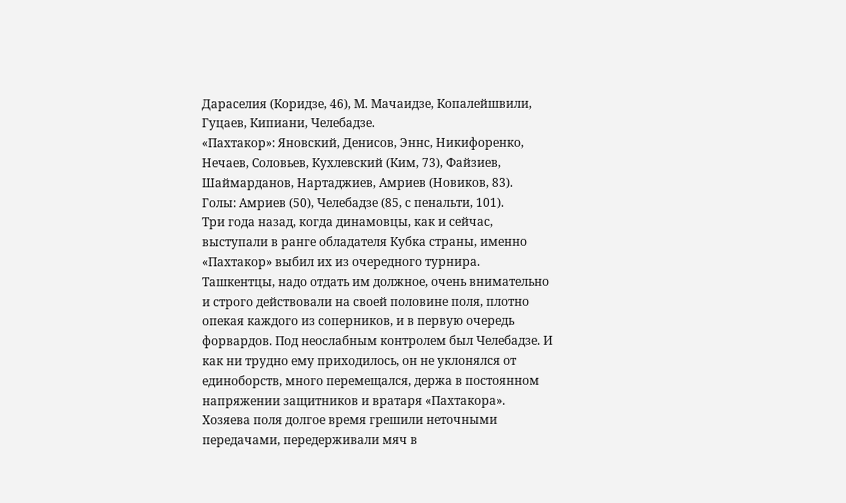Дараселия (Коридзе, 46), М. Мачаидзе, Копалейшвили, Гуцаев, Кипиани, Челебадзе.
«Пахтакор»: Яновский, Денисов, Эннс, Никифоренко, Нечаев, Соловьев, Кухлевский (Ким, 73), Файзиев, Шаймарданов, Нартаджиев, Амриев (Новиков, 83).
Голы: Амриев (50), Челебадзе (85, с пенальти, 101).
Три года назад, когда динамовцы, как и сейчас, выступали в ранге обладателя Кубка страны, именно «Пахтакор» выбил их из очередного турнира.
Ташкентцы, надо отдать им должное, очень внимательно и строго действовали на своей половине поля, плотно опекая каждого из соперников, и в первую очередь форвардов. Под неослабным контролем был Челебадзе. И как ни трудно ему приходилось, он не уклонялся от единоборств, много перемещался, держа в постоянном напряжении защитников и вратаря «Пахтакора».
Хозяева поля долгое время грешили неточными передачами, передерживали мяч в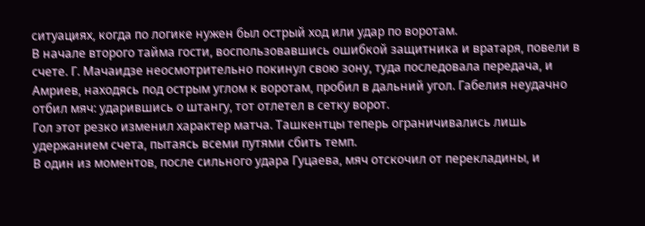ситуациях, когда по логике нужен был острый ход или удар по воротам.
В начале второго тайма гости, воспользовавшись ошибкой защитника и вратаря, повели в счете. Г. Мачаидзе неосмотрительно покинул свою зону, туда последовала передача, и Амриев, находясь под острым углом к воротам, пробил в дальний угол. Габелия неудачно отбил мяч: ударившись о штангу, тот отлетел в сетку ворот.
Гол этот резко изменил характер матча. Ташкентцы теперь ограничивались лишь удержанием счета, пытаясь всеми путями сбить темп.
В один из моментов, после сильного удара Гуцаева, мяч отскочил от перекладины, и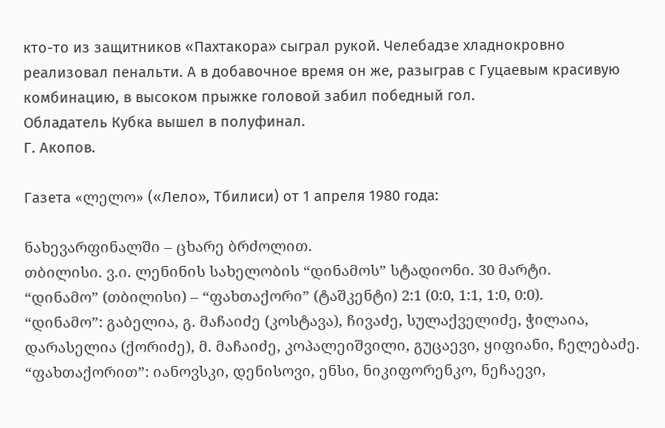кто-то из защитников «Пахтакора» сыграл рукой. Челебадзе хладнокровно реализовал пенальти. А в добавочное время он же, разыграв с Гуцаевым красивую комбинацию, в высоком прыжке головой забил победный гол.
Обладатель Кубка вышел в полуфинал.
Г. Акопов.

Газета «ლელო» («Лело», Тбилиси) от 1 апреля 1980 года:

ნახევარფინალში – ცხარე ბრძოლით.
თბილისი. ვ.ი. ლენინის სახელობის “დინამოს” სტადიონი. 30 მარტი.
“დინამო” (თბილისი) – “ფახთაქორი” (ტაშკენტი) 2:1 (0:0, 1:1, 1:0, 0:0).
“დინამო”: გაბელია, გ. მაჩაიძე (კოსტავა), ჩივაძე, სულაქველიძე, ჭილაია, დარასელია (ქორიძე), მ. მაჩაიძე, კოპალეიშვილი, გუცაევი, ყიფიანი, ჩელებაძე.
“ფახთაქორით”: იანოვსკი, დენისოვი, ენსი, ნიკიფორენკო, ნეჩაევი,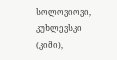სოლოვიოვი, კუხლევსკი (კიმი),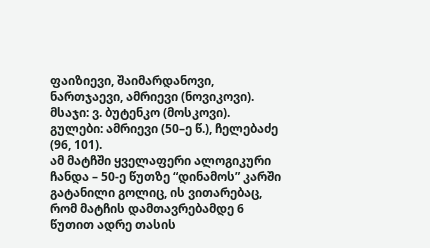ფაიზიევი, შაიმარდანოვი, ნართჯაევი, ამრიევი (ნოვიკოვი).
მსაჯი: ვ. ბუტენკო (მოსკოვი).
გულები: ამრიევი (50–ე წ.), ჩელებაძე (96, 101).
ამ მატჩში ყველაფერი ალოგიკური ჩანდა – 50-ე წუთზე “დინამოს” კარში გატანილი გოლიც, ის ვითარებაც, რომ მატჩის დამთავრებამდე 6 წუთით ადრე თასის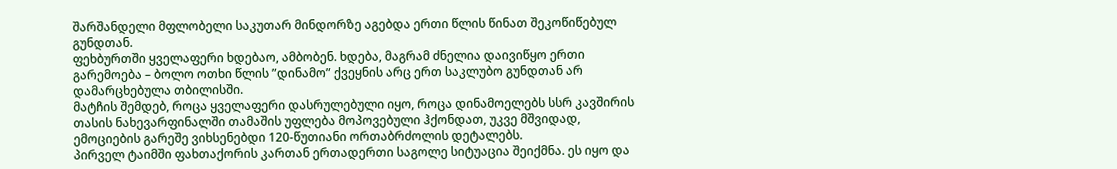შარშანდელი მფლობელი საკუთარ მინდორზე აგებდა ერთი წლის წინათ შეკოწიწებულ გუნდთან.
ფეხბურთში ყველაფერი ხდებაო, ამბობენ. ხდება, მაგრამ ძნელია დაივიწყო ერთი გარემოება – ბოლო ოთხი წლის ”დინამო” ქვეყნის არც ერთ საკლუბო გუნდთან არ დამარცხებულა თბილისში.
მატჩის შემდებ, როცა ყველაფერი დასრულებული იყო, როცა დინამოელებს სსრ კავშირის თასის ნახევარფინალში თამაშის უფლება მოპოვებული ჰქონდათ, უკვე მშვიდად, ემოციების გარეშე ვიხსენებდი 120-წუთიანი ორთაბრძოლის დეტალებს.
პირველ ტაიმში ფახთაქორის კართან ერთადერთი საგოლე სიტუაცია შეიქმნა. ეს იყო და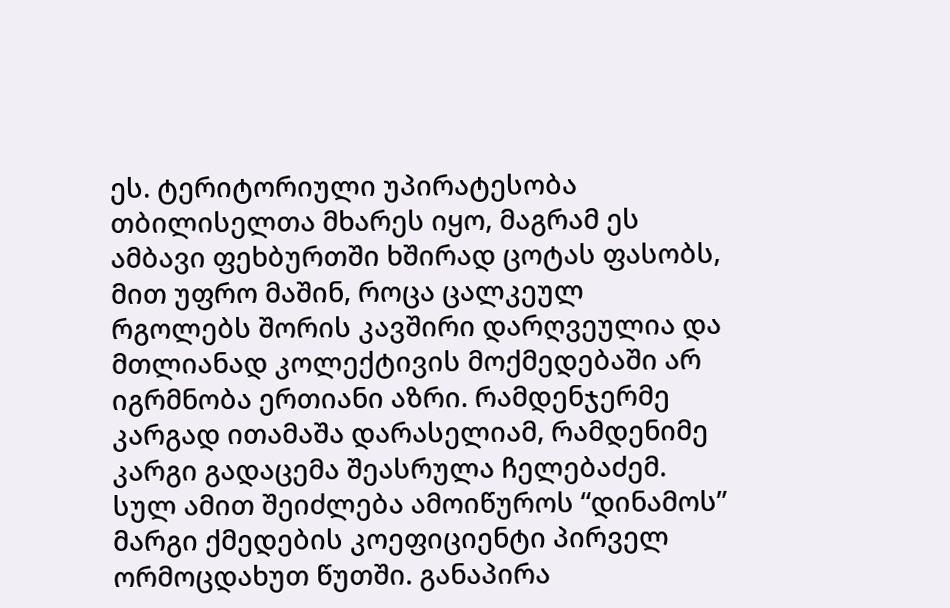ეს. ტერიტორიული უპირატესობა თბილისელთა მხარეს იყო, მაგრამ ეს ამბავი ფეხბურთში ხშირად ცოტას ფასობს, მით უფრო მაშინ, როცა ცალკეულ რგოლებს შორის კავშირი დარღვეულია და მთლიანად კოლექტივის მოქმედებაში არ იგრმნობა ერთიანი აზრი. რამდენჯერმე კარგად ითამაშა დარასელიამ, რამდენიმე კარგი გადაცემა შეასრულა ჩელებაძემ. სულ ამით შეიძლება ამოიწუროს “დინამოს” მარგი ქმედების კოეფიციენტი პირველ ორმოცდახუთ წუთში. განაპირა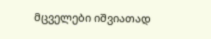მცველები იშვიათად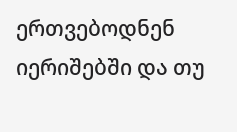ერთვებოდნენ იერიშებში და თუ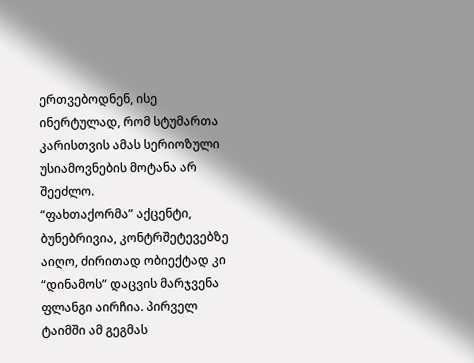ერთვებოდნენ, ისე ინერტულად, რომ სტუმართა კარისთვის ამას სერიოზული უსიამოვნების მოტანა არ შეეძლო.
“ფახთაქორმა” აქცენტი, ბუნებრივია, კონტრშეტევებზე აიღო, ძირითად ობიექტად კი “დინამოს” დაცვის მარჯვენა ფლანგი აირჩია. პირველ ტაიმში ამ გეგმას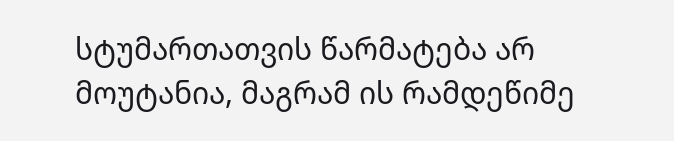სტუმართათვის წარმატება არ მოუტანია, მაგრამ ის რამდეწიმე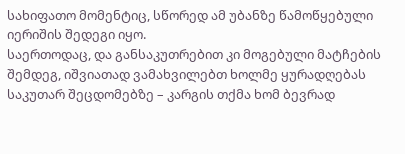სახიფათო მომენტიც, სწორედ ამ უბანზე წამოწყებული იერიშის შედეგი იყო.
საერთოდაც, და განსაკუთრებით კი მოგებული მატჩების შემდეგ, იშვიათად ვამახვილებთ ხოლმე ყურადღებას საკუთარ შეცდომებზე – კარგის თქმა ხომ ბევრად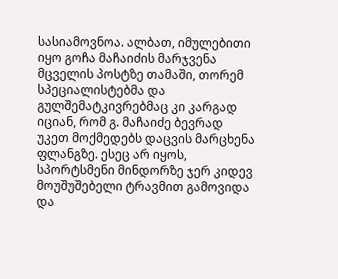სასიამოვნოა. ალბათ, იმულებითი იყო გოჩა მაჩაიძის მარჯვენა მცველის პოსტზე თამაში, თორემ სპეციალისტებმა და გულშემატკივრებმაც კი კარგად იციან, რომ გ. მაჩაიძე ბევრად უკეთ მოქმედებს დაცვის მარცხენა ფლანგზე. ესეც არ იყოს, სპორტსმენი მინდორზე ჯერ კიდევ მოუშუშებელი ტრავმით გამოვიდა და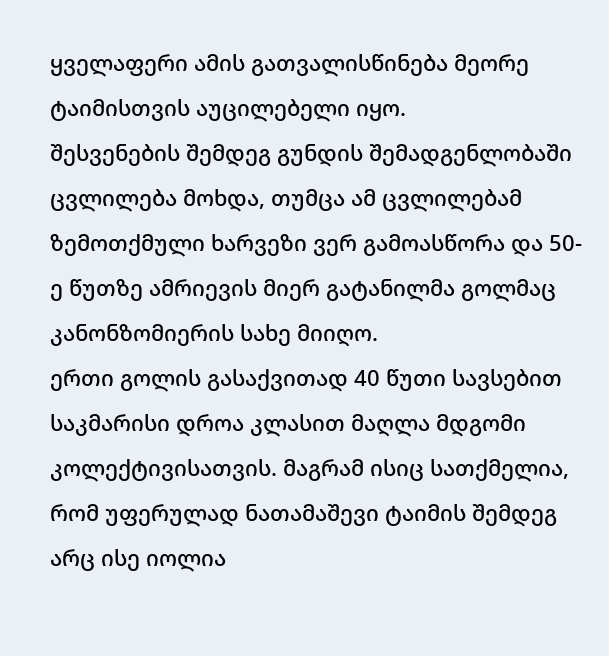ყველაფერი ამის გათვალისწინება მეორე ტაიმისთვის აუცილებელი იყო.
შესვენების შემდეგ გუნდის შემადგენლობაში ცვლილება მოხდა, თუმცა ამ ცვლილებამ ზემოთქმული ხარვეზი ვერ გამოასწორა და 50-ე წუთზე ამრიევის მიერ გატანილმა გოლმაც კანონზომიერის სახე მიიღო.
ერთი გოლის გასაქვითად 40 წუთი სავსებით საკმარისი დროა კლასით მაღლა მდგომი კოლექტივისათვის. მაგრამ ისიც სათქმელია, რომ უფერულად ნათამაშევი ტაიმის შემდეგ არც ისე იოლია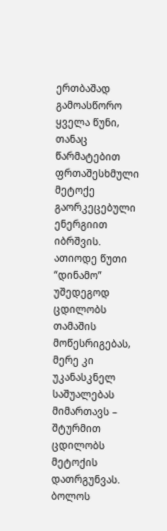ერთბაშად გამოასწორო ყველა წუნი, თანაც წარმატებით ფრთაშესხმული მეტოქე გაორკეცებული ენერგიით იბრშვის.
ათიოდე წუთი “დინამო” უშედეგოდ ცდილობს თამაშის მოწესრიგებას, მერე კი უკანასკნელ საშუალებას მიმართავს – შტურმით ცდილობს მეტოქის დათრგუნვას. ბოლოს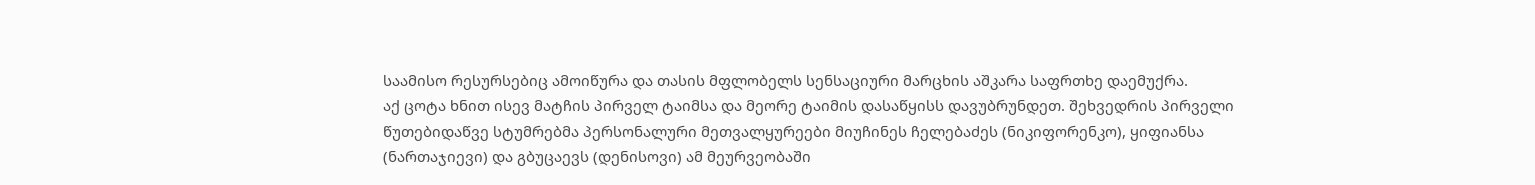საამისო რესურსებიც ამოიწურა და თასის მფლობელს სენსაციური მარცხის აშკარა საფრთხე დაემუქრა.
აქ ცოტა ხნით ისევ მატჩის პირველ ტაიმსა და მეორე ტაიმის დასაწყისს დავუბრუნდეთ. შეხვედრის პირველი წუთებიდაწვე სტუმრებმა პერსონალური მეთვალყურეები მიუჩინეს ჩელებაძეს (ნიკიფორენკო), ყიფიანსა (ნართაჯიევი) და გბუცაევს (დენისოვი) ამ მეურვეობაში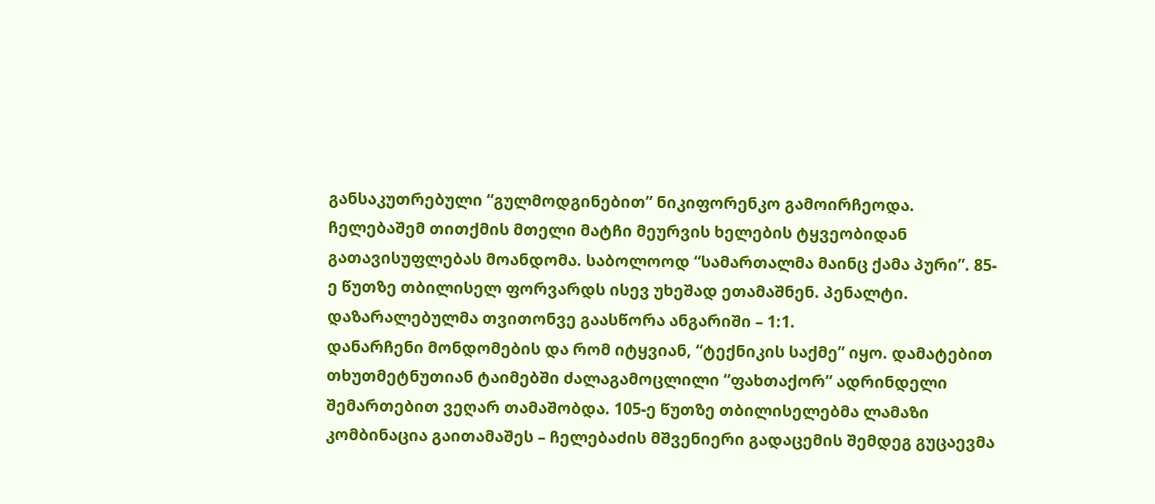განსაკუთრებული “გულმოდგინებით” ნიკიფორენკო გამოირჩეოდა. ჩელებაშემ თითქმის მთელი მატჩი მეურვის ხელების ტყვეობიდან გათავისუფლებას მოანდომა. საბოლოოდ “სამართალმა მაინც ქამა პური”. 85-ე წუთზე თბილისელ ფორვარდს ისევ უხეშად ეთამაშნენ. პენალტი. დაზარალებულმა თვითონვე გაასწორა ანგარიში – 1:1.
დანარჩენი მონდომების და რომ იტყვიან, “ტექნიკის საქმე” იყო. დამატებით თხუთმეტნუთიან ტაიმებში ძალაგამოცლილი “ფახთაქორ” ადრინდელი შემართებით ვეღარ თამაშობდა. 105-ე წუთზე თბილისელებმა ლამაზი კომბინაცია გაითამაშეს – ჩელებაძის მშვენიერი გადაცემის შემდეგ გუცაევმა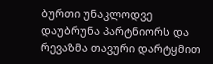ბურთი უნაკლოდვე დაუბრუნა პარტნიორს და რევაზმა თავური დარტყმით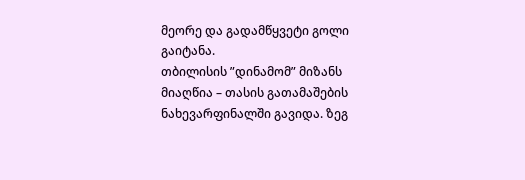მეორე და გადამწყვეტი გოლი გაიტანა.
თბილისის ”დინამომ” მიზანს მიაღწია – თასის გათამაშების ნახევარფინალში გავიდა. ზეგ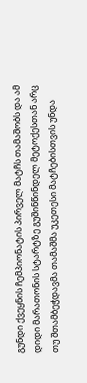გუნდი ქვეყნის ჩემპიონატის პირველ მატჩს თამაშობს და ამ დიდი მარათონის სტარტზე გუშინწინდელ მეტოქესთან არც თუ შთამბეჭდავმა თამაშმა უკეთესი მატჩებისთვის უნდა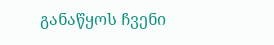განაწყოს ჩვენი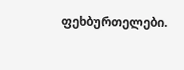ფეხბურთელები.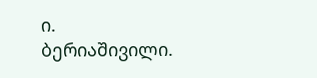ი. ბერიაშივილი.